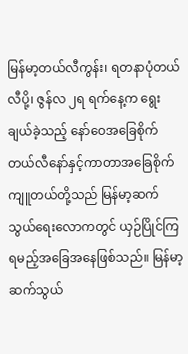မြန်မာ့တယ်လီကွန်း၊ ရတနာပုံတယ်လီပို့၊ ဇွန်လ ၂ရ ရက်နေ့က ရွေးချယ်ခဲ့သည့် နော်ဝေအခြေစိုက် တယ်လီနော်နှင့်ကာတာအခြေစိုက် ကျူတယ်တို့သည် မြန်မာ့ဆက်သွယ်ရေးလောကတွင် ယှဉ်ပြိုင်ကြရမည့်အခြေအနေဖြစ်သည်။ မြန်မာ့ဆက်သွယ်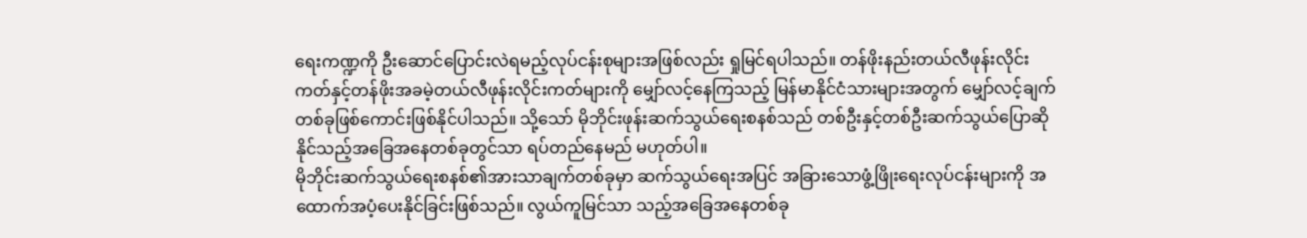ရေးကဏ္ဍကို ဦးဆောင်ပြောင်းလဲရမည့်လုပ်ငန်းစုများအဖြစ်လည်း ရှုမြင်ရပါသည်။ တန်ဖိုးနည်းတယ်လီဖုန်းလိုင်းကတ်နှင့်တန်ဖိုးအခမဲ့တယ်လီဖုန်းလိုင်းကတ်များကို မျှော်လင့်နေကြသည့် မြန်မာနိုင်ငံသားများအတွက် မျှော်လင့်ချက် တစ်ခုဖြစ်ကောင်းဖြစ်နိုင်ပါသည်။ သို့သော် မိုဘိုင်းဖုန်းဆက်သွယ်ရေးစနစ်သည် တစ်ဦးနှင့်တစ်ဦးဆက်သွယ်ပြောဆိုနိုင်သည့်အခြေအနေတစ်ခုတွင်သာ ရပ်တည်နေမည် မဟုတ်ပါ။
မိုဘိုင်းဆက်သွယ်ရေးစနစ်၏အားသာချက်တစ်ခုမှာ ဆက်သွယ်ရေးအပြင် အခြားသောဖွံ့ဖြိုးရေးလုပ်ငန်းများကို အထောက်အပံ့ပေးနိုင်ခြင်းဖြစ်သည်။ လွယ်ကူမြင်သာ သည့်အခြေအနေတစ်ခု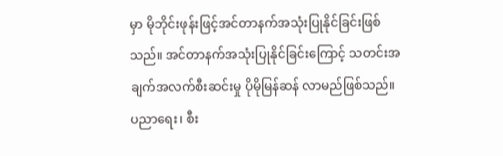မှာ မိုဘိုင်းဖုန်းဖြင့်အင်တာနက်အသုံးပြုနိုင်ခြင်းဖြစ်သည်။ အင်တာနက်အသုံးပြုနိုင်ခြင်းကြောင့် သတင်းအချက်အလက်စီးဆင်းမှု ပိုမိုမြန်ဆန် လာမည်ဖြစ်သည်။ ပညာရေး၊ စီး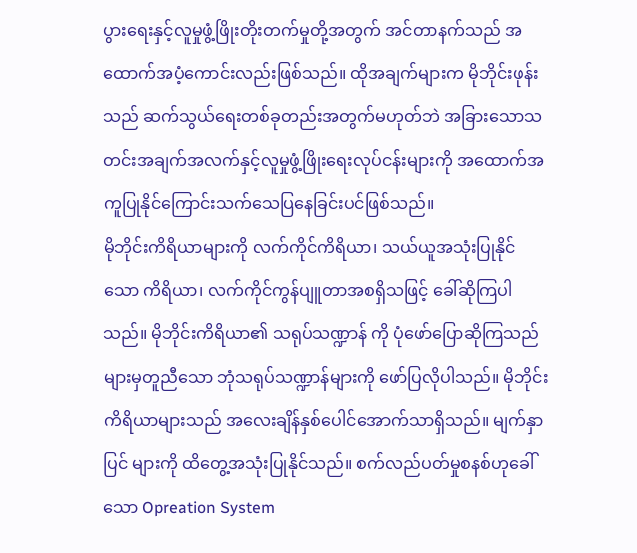ပွားရေးနှင့်လူမှုဖွံ့ဖြိုးတိုးတက်မှုတို့အတွက် အင်တာနက်သည် အထောက်အပံ့ကောင်းလည်းဖြစ်သည်။ ထိုအချက်များက မိုဘိုင်းဖုန်း သည် ဆက်သွယ်ရေးတစ်ခုတည်းအတွက်မဟုတ်ဘဲ အခြားသောသတင်းအချက်အလက်နှင့်လူမှုဖွံ့ဖြိုးရေးလုပ်ငန်းများကို အထောက်အကူပြုနိုင်ကြောင်းသက်သေပြနေခြင်းပင်ဖြစ်သည်။
မိုဘိုင်းကိရိယာများကို လက်ကိုင်ကိရိယာ၊ သယ်ယူအသုံးပြုနိုင်သော ကိရိယာ၊ လက်ကိုင်ကွန်ပျူတာအစရှိသဖြင့် ခေါ်ဆိုကြပါသည်။ မိုဘိုင်းကိရိယာ၏ သရုပ်သဏ္ဍာန် ကို ပုံဖော်ပြောဆိုကြသည်များမှတူညီသော ဘုံသရုပ်သဏ္ဍာန်များကို ဖော်ပြလိုပါသည်။ မိုဘိုင်းကိရိယာများသည် အလေးချိန်နှစ်ပေါင်အောက်သာရှိသည်။ မျက်နှာပြင် များကို ထိတွေ့အသုံးပြုနိုင်သည်။ စက်လည်ပတ်မှုစနစ်ဟုခေါ်သော Opreation System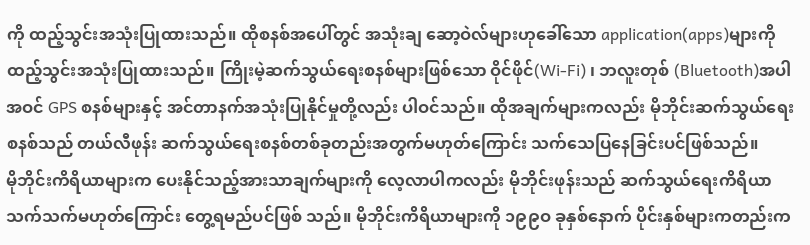ကို ထည့်သွင်းအသုံးပြုထားသည်။ ထိုစနစ်အပေါ်တွင် အသုံးချ ဆော့ဝဲလ်များဟုခေါ်သော application(apps)များကို ထည့်သွင်းအသုံးပြုထားသည်။ ကြိုးမဲ့ဆက်သွယ်ရေးစနစ်များဖြစ်သော ဝိုင်ဖိုင်(Wi-Fi) ၊ ဘလူးတုစ် (Bluetooth)အပါအဝင် GPS စနစ်များနှင့် အင်တာနက်အသုံးပြုနိုင်မှုတို့လည်း ပါဝင်သည်။ ထိုအချက်များကလည်း မိုဘိုင်းဆက်သွယ်ရေးစနစ်သည် တယ်လီဖုန်း ဆက်သွယ်ရေးစနစ်တစ်ခုတည်းအတွက်မဟုတ်ကြောင်း သက်သေပြနေခြင်းပင်ဖြစ်သည်။
မိုဘိုင်းကိရိယာများက ပေးနိုင်သည့်အားသာချက်များကို လေ့လာပါကလည်း မိုဘိုင်းဖုန်းသည် ဆက်သွယ်ရေးကိရိယာသက်သက်မဟုတ်ကြောင်း တွေ့ရမည်ပင်ဖြစ် သည်။ မိုဘိုင်းကိရိယာများကို ၁၉၉ဝ ခုနှစ်နောက် ပိုင်းနှစ်များကတည်းက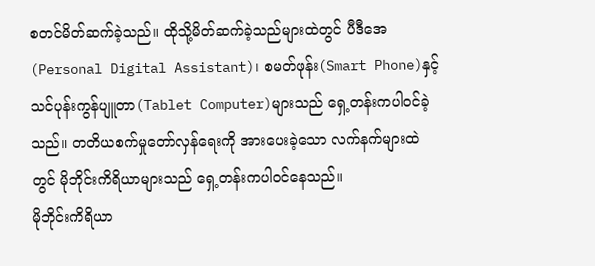စတင်မိတ်ဆက်ခဲ့သည်။ ထိုသို့မိတ်ဆက်ခဲ့သည်များထဲတွင် ပီဒီအေ(Personal Digital Assistant)၊ စမတ်ဖုန်း(Smart Phone)နှင့်သင်ပုန်းကွန်ပျူတာ(Tablet Computer)များသည် ရှေ့တန်းကပါဝင်ခဲ့သည်။ တတိယစက်မှုတော်လှန်ရေးကို အားပေးခဲ့သော လက်နက်များထဲတွင် မိုဘိုင်းကိရိယာများသည် ရှေ့တန်းကပါဝင်နေသည်။
မိုဘိုင်းကိရိယာ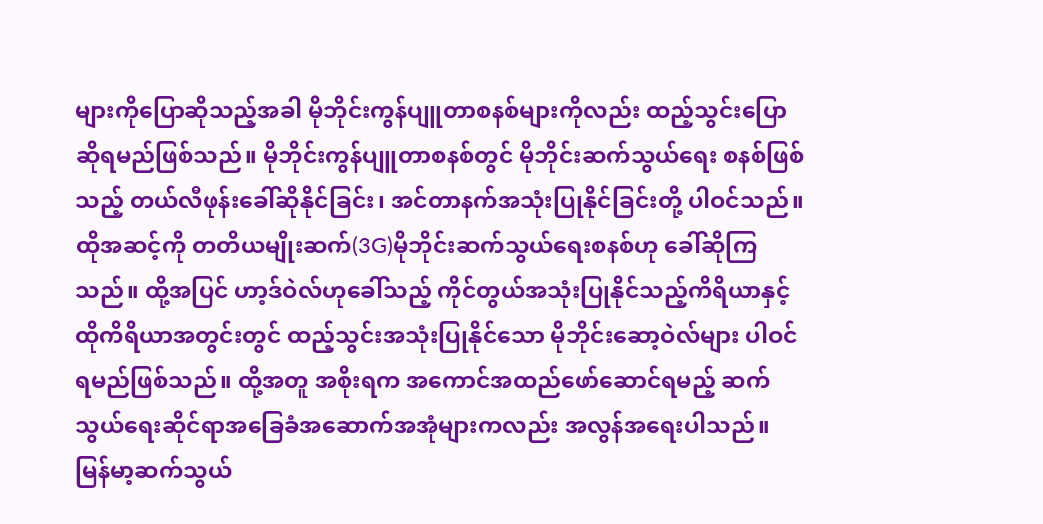များကိုပြောဆိုသည့်အခါ မိုဘိုင်းကွန်ပျူတာစနစ်များကိုလည်း ထည့်သွင်းပြောဆိုရမည်ဖြစ်သည်။ မိုဘိုင်းကွန်ပျူတာစနစ်တွင် မိုဘိုင်းဆက်သွယ်ရေး စနစ်ဖြစ်သည့် တယ်လီဖုန်းခေါ်ဆိုနိုင်ခြင်း၊ အင်တာနက်အသုံးပြုနိုင်ခြင်းတို့ ပါဝင်သည်။ ထိုအဆင့်ကို တတိယမျိုးဆက်(3G)မိုဘိုင်းဆက်သွယ်ရေးစနစ်ဟု ခေါ်ဆိုကြသည်။ ထို့အပြင် ဟာ့ဒ်ဝဲလ်ဟုခေါ်သည့် ကိုင်တွယ်အသုံးပြုနိုင်သည့်ကိရိယာနှင့် ထိုကိရိယာအတွင်းတွင် ထည့်သွင်းအသုံးပြုနိုင်သော မိုဘိုင်းဆော့ဝဲလ်များ ပါဝင်ရမည်ဖြစ်သည်။ ထို့အတူ အစိုးရက အကောင်အထည်ဖော်ဆောင်ရမည့် ဆက်သွယ်ရေးဆိုင်ရာအခြေခံအဆောက်အအုံများကလည်း အလွန်အရေးပါသည်။ မြန်မာ့ဆက်သွယ်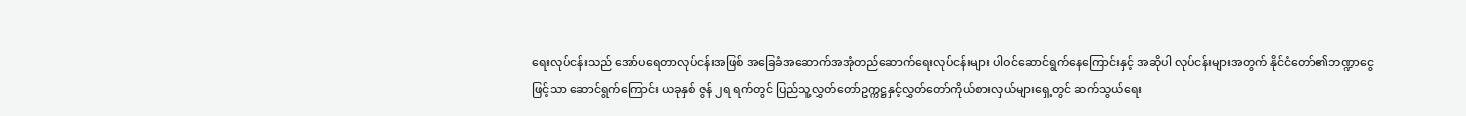ရေးလုပ်ငန်းသည် အော်ပရေတာလုပ်ငန်းအဖြစ် အခြေခံအဆောက်အအုံတည်ဆောက်ရေးလုပ်ငန်းများ ပါဝင်ဆောင်ရွက်နေကြောင်းနှင့် အဆိုပါ လုပ်ငန်းများအတွက် နိုင်ငံတော်၏ဘဏ္ဍာငွေဖြင့်သာ ဆောင်ရွက်ကြောင်း ယခုနှစ် ဇွန် ၂ရ ရက်တွင် ပြည်သူ့လွှတ်တော်ဥက္ကဋ္ဌနှင့်လွှတ်တော်ကိုယ်စားလှယ်များရှေ့တွင် ဆက်သွယ်ရေး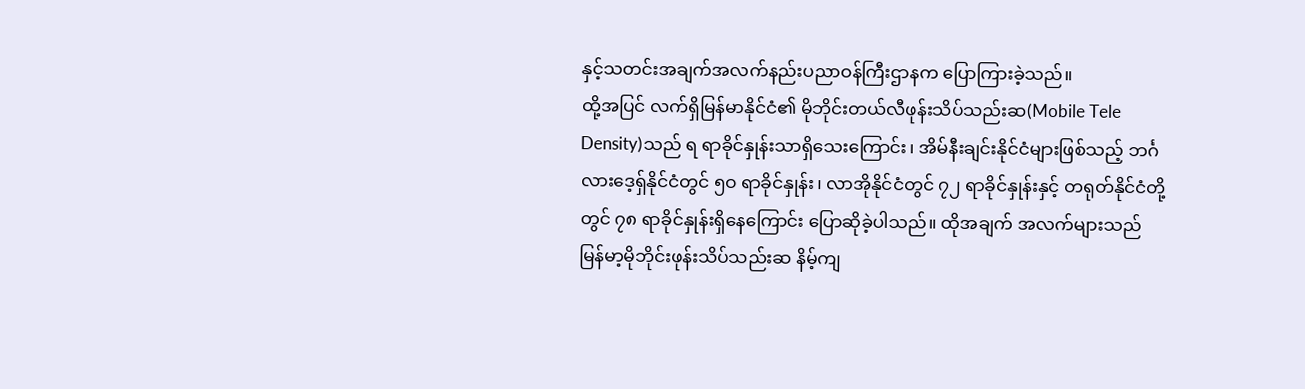နှင့်သတင်းအချက်အလက်နည်းပညာဝန်ကြီးဌာနက ပြောကြားခဲ့သည်။
ထို့အပြင် လက်ရှိမြန်မာနိုင်ငံ၏ မိုဘိုင်းတယ်လီဖုန်းသိပ်သည်းဆ(Mobile Tele Density)သည် ရ ရာခိုင်နှုန်းသာရှိသေးကြောင်း၊ အိမ်နီးချင်းနိုင်ငံများဖြစ်သည့် ဘင်္ဂလားဒေ့ရှ်နိုင်ငံတွင် ၅ဝ ရာခိုင်နှုန်း၊ လာအိုနိုင်ငံတွင် ၇၂ ရာခိုင်နှုန်းနှင့် တရုတ်နိုင်ငံတို့တွင် ၇၈ ရာခိုင်နှုန်းရှိနေကြောင်း ပြောဆိုခဲ့ပါသည်။ ထိုအချက် အလက်များသည် မြန်မာ့မိုဘိုင်းဖုန်းသိပ်သည်းဆ နိမ့်ကျ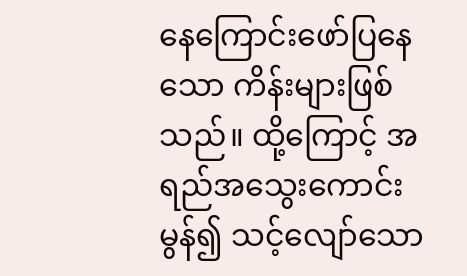နေကြောင်းဖော်ပြနေသော ကိန်းများဖြစ်သည်။ ထို့ကြောင့် အရည်အသွေးကောင်းမွန်၍ သင့်လျော်သော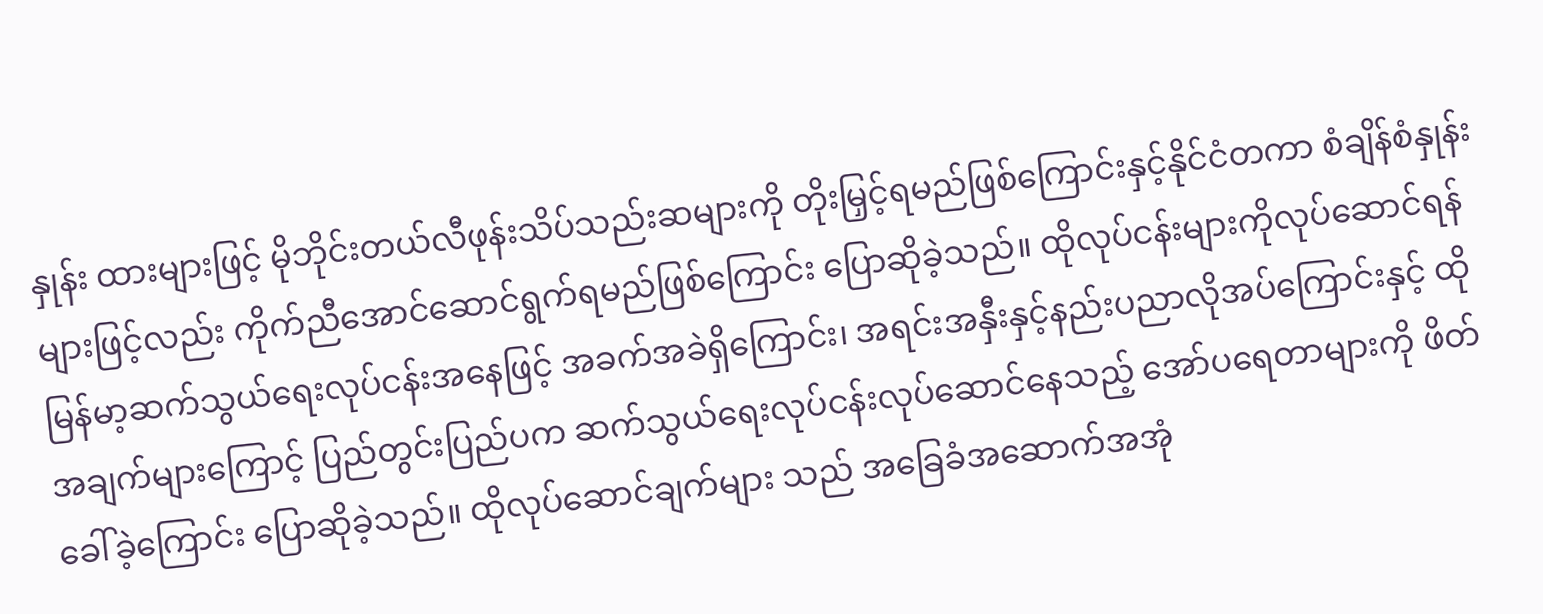နှုန်း ထားများဖြင့် မိုဘိုင်းတယ်လီဖုန်းသိပ်သည်းဆများကို တိုးမြှင့်ရမည်ဖြစ်ကြောင်းနှင့်နိုင်ငံတကာ စံချိန်စံနှုန်းများဖြင့်လည်း ကိုက်ညီအောင်ဆောင်ရွက်ရမည်ဖြစ်ကြောင်း ပြောဆိုခဲ့သည်။ ထိုလုပ်ငန်းများကိုလုပ်ဆောင်ရန် မြန်မာ့ဆက်သွယ်ရေးလုပ်ငန်းအနေဖြင့် အခက်အခဲရှိကြောင်း၊ အရင်းအနှီးနှင့်နည်းပညာလိုအပ်ကြောင်းနှင့် ထိုအချက်များကြောင့် ပြည်တွင်းပြည်ပက ဆက်သွယ်ရေးလုပ်ငန်းလုပ်ဆောင်နေသည့် အော်ပရေတာများကို ဖိတ်ခေါ်ခဲ့ကြောင်း ပြောဆိုခဲ့သည်။ ထိုလုပ်ဆောင်ချက်များ သည် အခြေခံအဆောက်အအုံ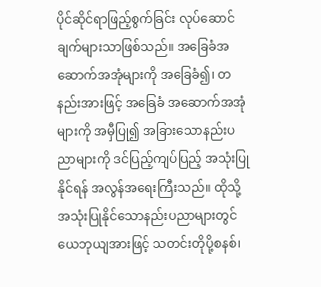ပိုင်ဆိုင်ရာဖြည့်စွက်ခြင်း လုပ်ဆောင်ချက်များသာဖြစ်သည်။ အခြေခံအဆောက်အအုံများကို အခြေခံ၍၊ တနည်းအားဖြင့် အခြေခံ အဆောက်အအုံများကို အမှီပြု၍ အခြားသောနည်းပညာများကို ဒင်ပြည့်ကျပ်ပြည့် အသုံးပြုနိုင်ရန် အလွန်အရေးကြီးသည်။ ထိုသို့အသုံးပြုနိုင်သောနည်းပညာများတွင် ယေဘုယျအားဖြင့် သတင်းတိုပို့စနစ်၊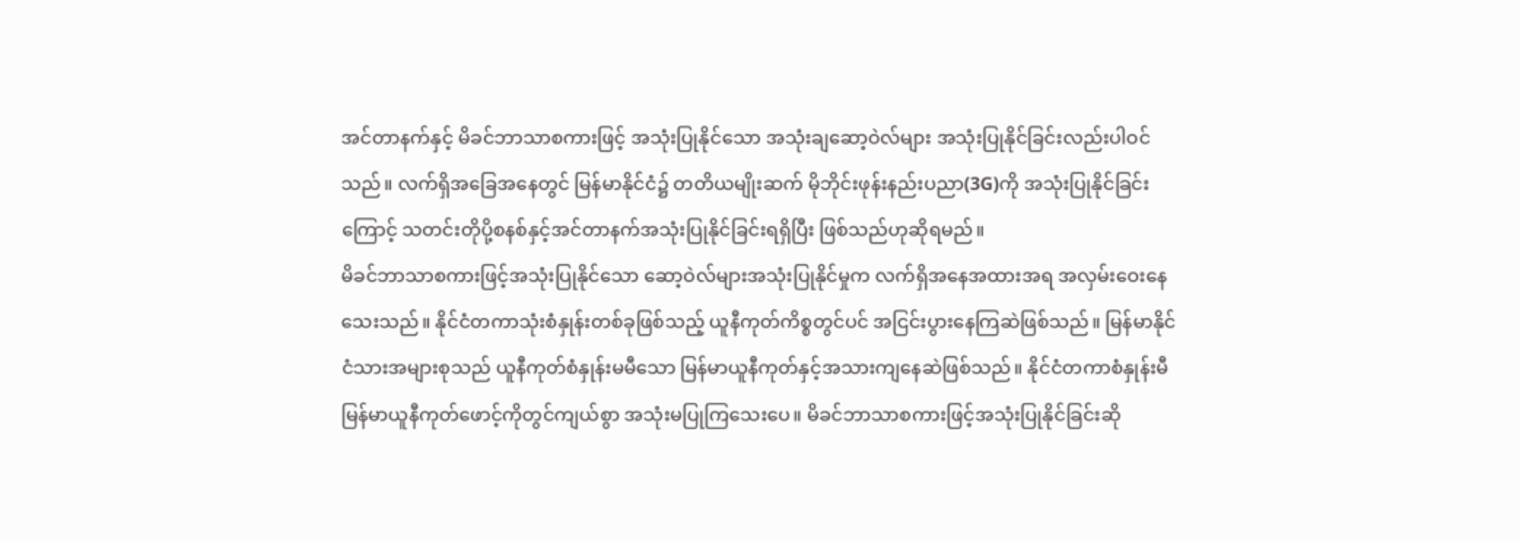အင်တာနက်နှင့် မိခင်ဘာသာစကားဖြင့် အသုံးပြုနိုင်သော အသုံးချဆော့ဝဲလ်များ အသုံးပြုနိုင်ခြင်းလည်းပါဝင်သည်။ လက်ရှိအခြေအနေတွင် မြန်မာနိုင်ငံ၌ တတိယမျိုးဆက် မိုဘိုင်းဖုန်းနည်းပညာ(3G)ကို အသုံးပြုနိုင်ခြင်းကြောင့် သတင်းတိုပို့စနစ်နှင့်အင်တာနက်အသုံးပြုနိုင်ခြင်းရရှိပြီး ဖြစ်သည်ဟုဆိုရမည်။
မိခင်ဘာသာစကားဖြင့်အသုံးပြုနိုင်သော ဆော့ဝဲလ်များအသုံးပြုနိုင်မှုက လက်ရှိအနေအထားအရ အလှမ်းဝေးနေသေးသည်။ နိုင်ငံတကာသုံးစံနှုန်းတစ်ခုဖြစ်သည့် ယူနီကုတ်ကိစ္စတွင်ပင် အငြင်းပွားနေကြဆဲဖြစ်သည်။ မြန်မာနိုင်ငံသားအများစုသည် ယူနီကုတ်စံနှုန်းမမီသော မြန်မာယူနီကုတ်နှင့်အသားကျနေဆဲဖြစ်သည်။ နိုင်ငံတကာစံနှုန်းမီ မြန်မာယူနီကုတ်ဖောင့်ကိုတွင်ကျယ်စွာ အသုံးမပြုကြသေးပေ။ မိခင်ဘာသာစကားဖြင့်အသုံးပြုနိုင်ခြင်းဆို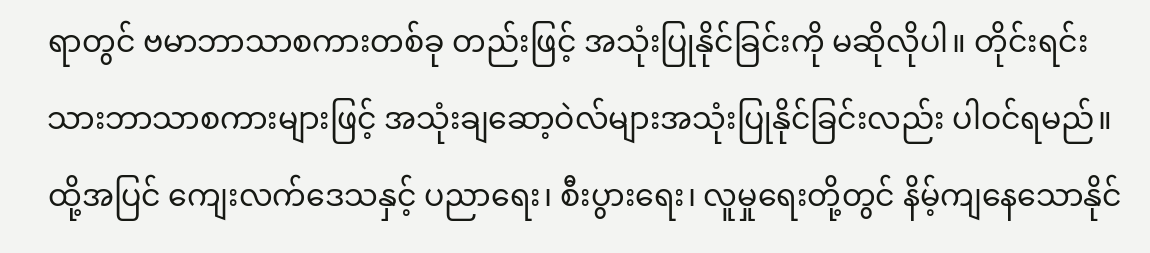ရာတွင် ဗမာဘာသာစကားတစ်ခု တည်းဖြင့် အသုံးပြုနိုင်ခြင်းကို မဆိုလိုပါ။ တိုင်းရင်းသားဘာသာစကားများဖြင့် အသုံးချဆော့ဝဲလ်များအသုံးပြုနိုင်ခြင်းလည်း ပါဝင်ရမည်။ ထို့အပြင် ကျေးလက်ဒေသနှင့် ပညာရေး၊ စီးပွားရေး၊ လူမှုရေးတို့တွင် နိမ့်ကျနေသောနိုင်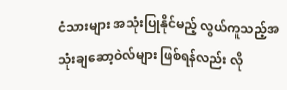ငံသားများ အသုံးပြုနိုင်မည့် လွယ်ကူသည့်အသုံးချဆော့ဝဲလ်များ ဖြစ်ရန်လည်း လို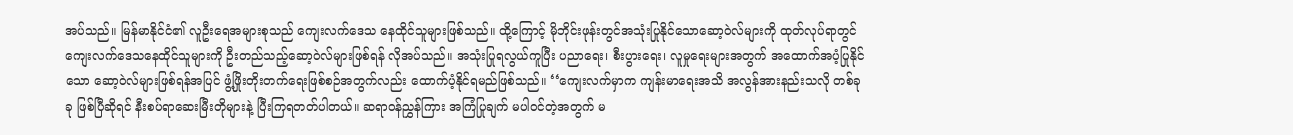အပ်သည်။ မြန်မာနိုင်ငံ၏ လူဦးရေအများစုသည် ကျေးလက်ဒေသ နေထိုင်သူများဖြစ်သည်။ ထို့ကြောင့် မိုဘိုင်းဖုန်းတွင်အသုံးပြုနိုင်သောဆော့ဝဲလ်များကို ထုတ်လုပ်ရာတွင် ကျေးလက်ဒေသနေထိုင်သူများကို ဦးတည်သည့်ဆော့ဝဲလ်များဖြစ်ရန် လိုအပ်သည်။ အသုံးပြုရလွယ်ကူပြီး ပညာရေး၊ စီးပွားရေး၊ လူမှုရေးများအတွက် အထောက်အပံ့ပြုနိုင်သော ဆော့ဝဲလ်များဖြစ်ရန်အပြင် ဖွံ့ဖြိုးတိုးတက်ရေးဖြစ်စဉ်အတွက်လည်း ထောက်ပံ့နိုင်ရမည်ဖြစ်သည်။ ‘‘ကျေးလက်မှာက ကျန်းမာရေးအသိ အလွန်အားနည်းသလို တစ်ခုခု ဖြစ်ပြီဆိုရင် နီးစပ်ရာဆေးမြီးတိုများနဲ့ ပြီးကြရတတ်ပါတယ်။ ဆရာဝန်ညွှန်ကြား အကြံပြုချက် မပါဝင်တဲ့အတွက် မ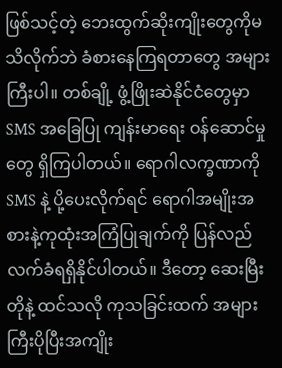ဖြစ်သင့်တဲ့ ဘေးထွက်ဆိုးကျိုးတွေကိုမသိလိုက်ဘဲ ခံစားနေကြရတာတွေ အများကြီးပါ။ တစ်ချို့ ဖွံ့ဖြိုးဆဲနိုင်ငံတွေမှာ SMS အခြေပြု ကျန်းမာရေး ဝန်ဆောင်မှုတွေ ရှိကြပါတယ်။ ရောဂါလက္ခဏာကို SMS နဲ့ ပို့ပေးလိုက်ရင် ရောဂါအမျိုးအစားနဲ့ကုထုံးအကြံပြုချက်ကို ပြန်လည်လက်ခံရရှိနိုင်ပါတယ်။ ဒီတော့ ဆေးမြီးတိုနဲ့ ထင်သလို ကုသခြင်းထက် အများကြီးပိုပြီးအကျိုး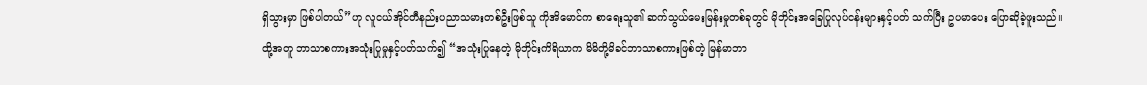ရှိသွားမှာ ဖြစ်ပါတယ်’’ဟု လူငယ်အိုင်တီနည်းပညာသမားတစ်ဦးဖြစ်သူ ကိုအိမောင်က စာရေးသူ၏ ဆက်သွယ်မေးမြန်းမှုတစ်ခုတွင် မိုဘိုင်းအခြေပြုလုပ်ငန်းများနှင့်ပတ် သက်ပြီး ဥပမာပေး ပြောဆိုခဲ့ဖူးသည်။
ထို့အတူ ဘာသာစကားအသုံးပြုမှုနှင့်ပတ်သက်၍ ‘‘အသုံးပြုနေတဲ့ မိုဘိုင်းကိရိယာက မိမိတို့မိခင်ဘာသာစကားဖြစ်တဲ့ မြန်မာဘာ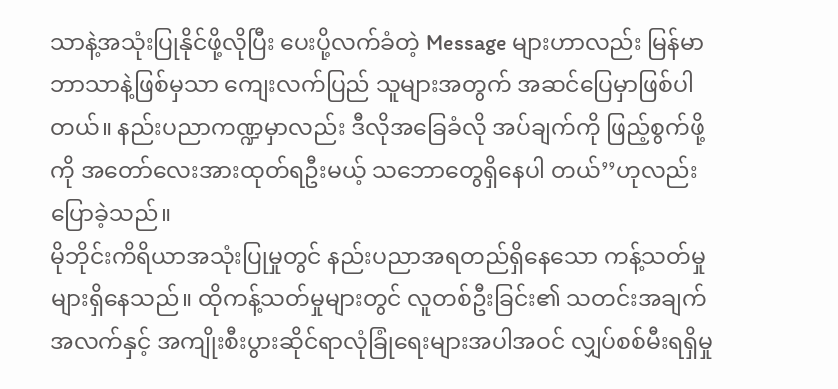သာနဲ့အသုံးပြုနိုင်ဖို့လိုပြီး ပေးပို့လက်ခံတဲ့ Message များဟာလည်း မြန်မာဘာသာနဲ့ဖြစ်မှသာ ကျေးလက်ပြည် သူများအတွက် အဆင်ပြေမှာဖြစ်ပါတယ်။ နည်းပညာကဏ္ဍမှာလည်း ဒီလိုအခြေခံလို အပ်ချက်ကို ဖြည့်စွက်ဖို့ကို အတော်လေးအားထုတ်ရဦးမယ့် သဘောတွေရှိနေပါ တယ်’’ဟုလည်း ပြောခဲ့သည်။
မိုဘိုင်းကိရိယာအသုံးပြုမှုတွင် နည်းပညာအရတည်ရှိနေသော ကန့်သတ်မှုများရှိနေသည်။ ထိုကန့်သတ်မှုများတွင် လူတစ်ဦးခြင်း၏ သတင်းအချက်အလက်နှင့် အကျိုးစီးပွားဆိုင်ရာလုံခြုံရေးများအပါအဝင် လျှပ်စစ်မီးရရှိမှု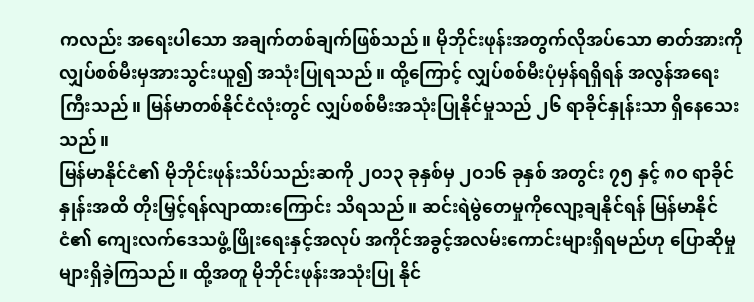ကလည်း အရေးပါသော အချက်တစ်ချက်ဖြစ်သည်။ မိုဘိုင်းဖုန်းအတွက်လိုအပ်သော ဓာတ်အားကို လျှပ်စစ်မီးမှအားသွင်းယူ၍ အသုံးပြုရသည်။ ထို့ကြောင့် လျှပ်စစ်မီးပုံမှန်ရရှိရန် အလွန်အရေးကြီးသည်။ မြန်မာတစ်နိုင်ငံလုံးတွင် လျှပ်စစ်မီးအသုံးပြုနိုင်မှုသည် ၂၆ ရာခိုင်နှုန်းသာ ရှိနေသေးသည်။
မြန်မာနိုင်ငံ၏ မိုဘိုင်းဖုန်းသိပ်သည်းဆကို ၂ဝ၁၃ ခုနှစ်မှ ၂ဝ၁၆ ခုနှစ် အတွင်း ၇၅ နှင့် ၈ဝ ရာခိုင်နှုန်းအထိ တိုးမြှင့်ရန်လျာထားကြောင်း သိရသည်။ ဆင်းရဲမွဲတေမှုကိုလျော့ချနိုင်ရန် မြန်မာနိုင်ငံ၏ ကျေးလက်ဒေသဖွံ့ဖြိုးရေးနှင့်အလုပ် အကိုင်အခွင့်အလမ်းကောင်းများရှိရမည်ဟု ပြောဆိုမှုများရှိခဲ့ကြသည်။ ထို့အတူ မိုဘိုင်းဖုန်းအသုံးပြု နိုင်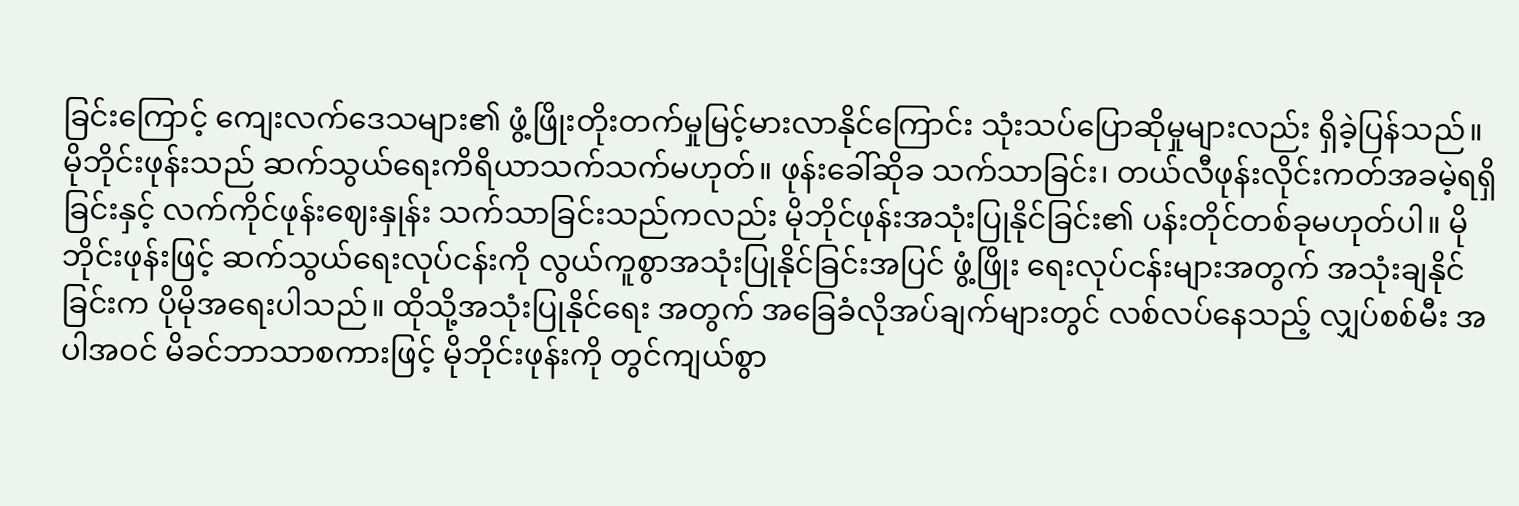ခြင်းကြောင့် ကျေးလက်ဒေသများ၏ ဖွံ့ဖြိုးတိုးတက်မှုမြင့်မားလာနိုင်ကြောင်း သုံးသပ်ပြောဆိုမှုများလည်း ရှိခဲ့ပြန်သည်။
မိုဘိုင်းဖုန်းသည် ဆက်သွယ်ရေးကိရိယာသက်သက်မဟုတ်။ ဖုန်းခေါ်ဆိုခ သက်သာခြင်း၊ တယ်လီဖုန်းလိုင်းကတ်အခမဲ့ရရှိခြင်းနှင့် လက်ကိုင်ဖုန်းဈေးနှုန်း သက်သာခြင်းသည်ကလည်း မိုဘိုင်ဖုန်းအသုံးပြုနိုင်ခြင်း၏ ပန်းတိုင်တစ်ခုမဟုတ်ပါ။ မိုဘိုင်းဖုန်းဖြင့် ဆက်သွယ်ရေးလုပ်ငန်းကို လွယ်ကူစွာအသုံးပြုနိုင်ခြင်းအပြင် ဖွံ့ဖြိုး ရေးလုပ်ငန်းများအတွက် အသုံးချနိုင်ခြင်းက ပိုမိုအရေးပါသည်။ ထိုသို့အသုံးပြုနိုင်ရေး အတွက် အခြေခံလိုအပ်ချက်များတွင် လစ်လပ်နေသည့် လျှပ်စစ်မီး အပါအဝင် မိခင်ဘာသာစကားဖြင့် မိုဘိုင်းဖုန်းကို တွင်ကျယ်စွာ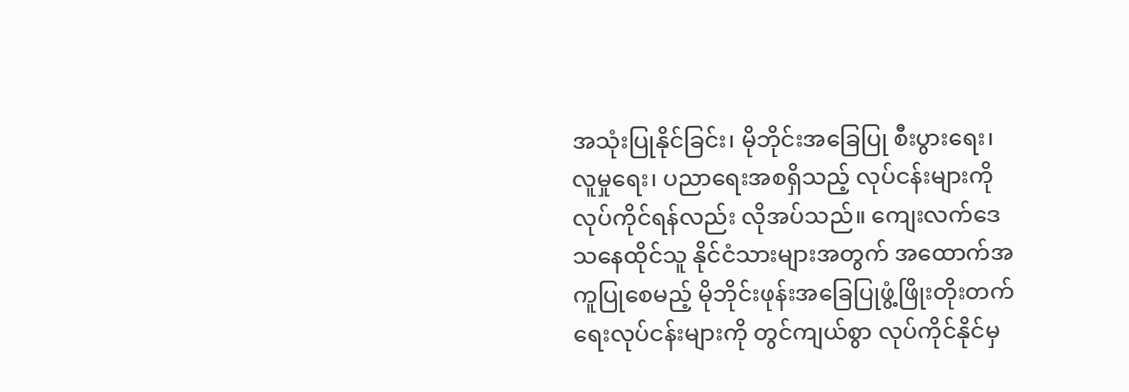အသုံးပြုနိုင်ခြင်း၊ မိုဘိုင်းအခြေပြု စီးပွားရေး၊ လူမှုရေး၊ ပညာရေးအစရှိသည့် လုပ်ငန်းများကို လုပ်ကိုင်ရန်လည်း လိုအပ်သည်။ ကျေးလက်ဒေသနေထိုင်သူ နိုင်ငံသားများအတွက် အထောက်အကူပြုစေမည့် မိုဘိုင်းဖုန်းအခြေပြုဖွံ့ဖြိုးတိုးတက်ရေးလုပ်ငန်းများကို တွင်ကျယ်စွာ လုပ်ကိုင်နိုင်မှ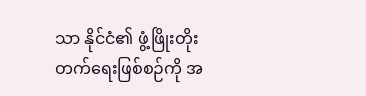သာ နိုင်ငံ၏ ဖွံ့ဖြိုးတိုးတက်ရေးဖြစ်စဉ်ကို အ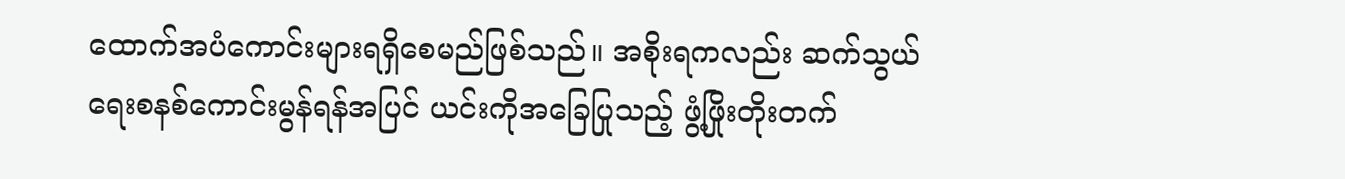ထောက်အပံကောင်းများရရှိစေမည်ဖြစ်သည်။ အစိုးရကလည်း ဆက်သွယ်ရေးစနစ်ကောင်းမွန်ရန်အပြင် ယင်းကိုအခြေပြုသည့် ဖွံ့ဖြိုးတိုးတက်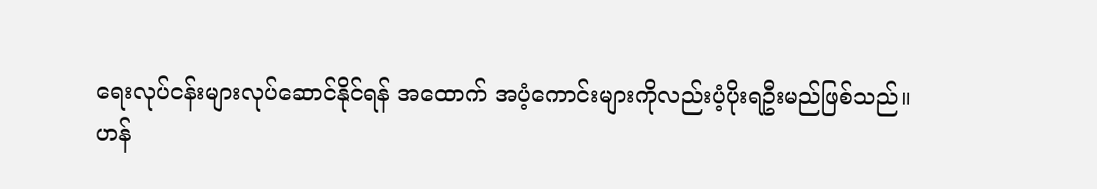ရေးလုပ်ငန်းများလုပ်ဆောင်နိုင်ရန် အထောက် အပံ့ကောင်းများကိုလည်းပံ့ပိုးရဦးမည်ဖြစ်သည်။
ဟန်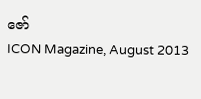ဇော်
ICON Magazine, August 2013